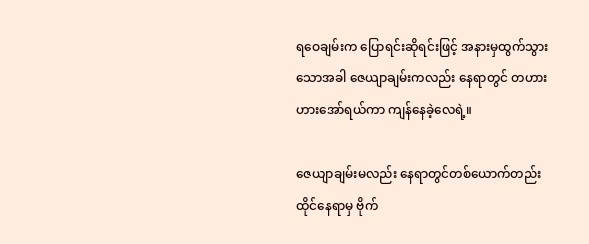ရဝေချမ်းက ပြောရင်းဆိုရင်းဖြင့် အနားမှထွက်သွားသောအခါ ဇေယျာချမ်းကလည်း နေရာတွင် တဟားဟားအော်ရယ်ကာ ကျန်နေခဲ့လေရဲ့။

ဇေယျာချမ်းမလည်း နေရာတွင်တစ်ယောက်တည်းထိုင်နေရာမှ ဗိုက်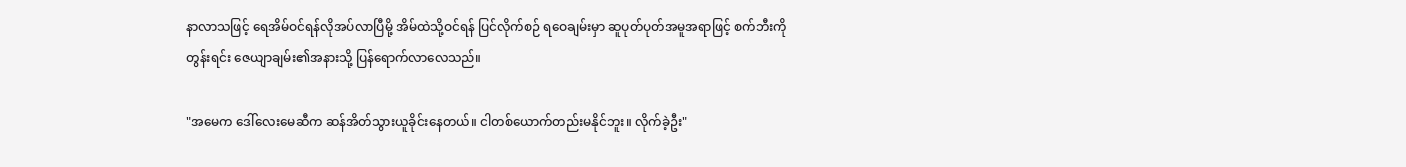နာလာသဖြင့် ရေအိမ်ဝင်ရန်လိုအပ်လာပြီမို့ အိမ်ထဲသို့ဝင်ရန် ပြင်လိုက်စဉ် ရဝေချမ်းမှာ ဆူပုတ်ပုတ်အမူအရာဖြင့် စက်ဘီးကိုတွန်းရင်း ဇေယျာချမ်း၏အနားသို့ ပြန်ရောက်လာလေသည်။

"အမေက ဒေါ်လေးမေဆီက ဆန်အိတ်သွားယူခိုင်းနေတယ်။ ငါတစ်ယောက်တည်းမနိုင်ဘူး။ လိုက်ခဲ့ဦး"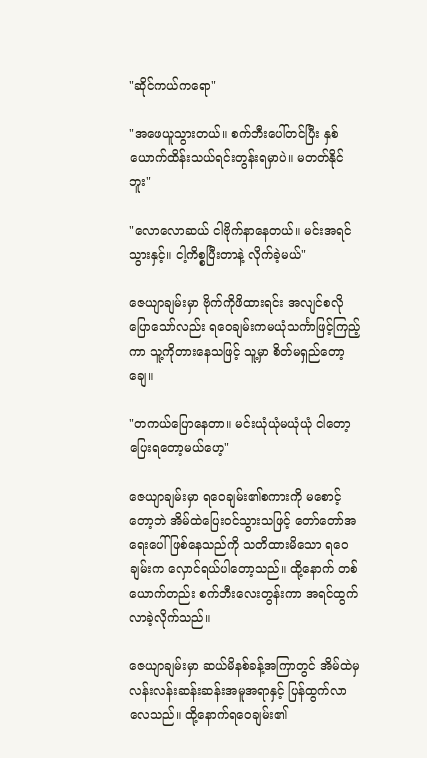"ဆိုင်ကယ်ကရော"

"အဖေယူသွားတယ်။ စက်ဘီးပေါ်တင်ပြီး နှစ်ယောက်ထိန်းသယ်ရင်းတွန်းရမှာပဲ။ မတတ်နိုင်ဘူး"

"လောလောဆယ် ငါဗိုက်နာနေတယ်။ မင်းအရင်သွားနှင့်။ ငါ့ကိစ္စပြီးတာနဲ့ လိုက်ခဲ့မယ်"

ဇေယျာချမ်းမှာ ဗိုက်ကိုဖိထားရင်း အလျင်စလိုပြောသော်လည်း ရဝေချမ်းကမယုံသင်္ကာဖြင့်ကြည့်ကာ သူ့ကိုတားနေသဖြင့် သူ့မှာ စိတ်မရှည်တော့ချေ။

"တကယ်ပြောနေတာ။ မင်းယုံယုံမယုံယုံ ငါတော့ပြေးရတော့မယ်ဟေ့"

ဇေယျာချမ်းမှာ ရဝေချမ်း၏စကားကို မစောင့်တော့ဘဲ အိမ်ထဲပြေးဝင်သွားသဖြင့် တော်တော်အရေးပေါ်ဖြစ်နေသည်ကို သတိထားမိသော ရဝေချမ်းက လှောင်ရယ်ပါတော့သည်။ ထို့နောက် တစ်ယောက်တည်း စက်ဘီးလေးတွန်းကာ အရင်ထွက်လာခဲ့လိုက်သည်။

ဇေယျာချမ်းမှာ ဆယ်မိနစ်ခန့်အကြာတွင် အိမ်ထဲမှလန်းလန်းဆန်းဆန်းအမူအရာနှင့် ပြန်ထွက်လာလေသည်။ ထို့နောက်ရဝေချမ်း၏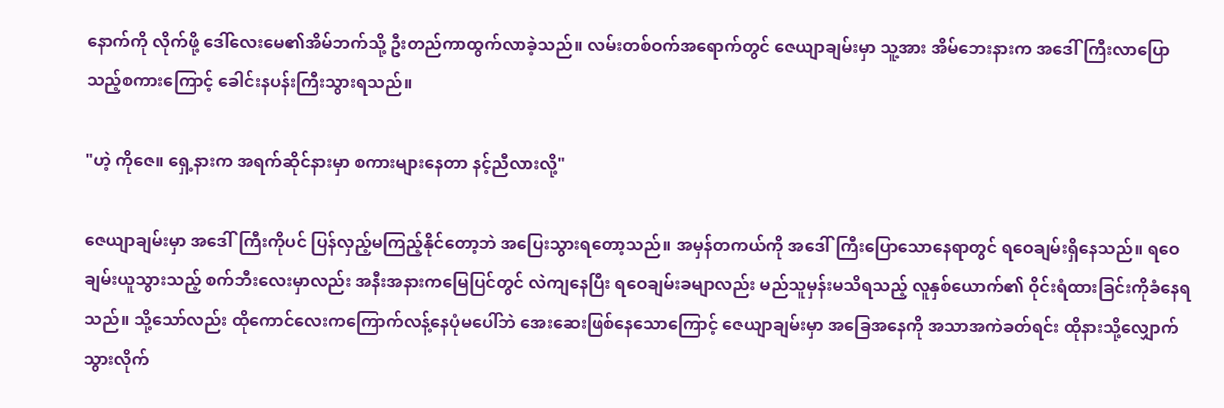နောက်ကို လိုက်ဖို့ ဒေါ်လေးမေ၏အိမ်ဘက်သို့ ဦးတည်ကာထွက်လာခဲ့သည်။ လမ်းတစ်ဝက်အရောက်တွင် ဇေယျာချမ်းမှာ သူ့အား အိမ်ဘေးနားက အဒေါ်ကြီးလာပြောသည့်စကားကြောင့် ခေါင်းနပန်းကြီးသွားရသည်။

"ဟဲ့ ကိုဇေ။ ရှေ့နားက အရက်ဆိုင်နားမှာ စကားများနေတာ နင့်ညီလားလို့"

ဇေယျာချမ်းမှာ အဒေါ်ကြီးကိုပင် ပြန်လှည့်မကြည့်နိုင်တော့ဘဲ အပြေးသွားရတော့သည်။ အမှန်တကယ်ကို အဒေါ်ကြီးပြောသောနေရာတွင် ရဝေချမ်းရှိနေသည်။ ရဝေချမ်းယူသွားသည့် စက်ဘီးလေးမှာလည်း အနီးအနားကမြေပြင်တွင် လဲကျနေပြီး ရဝေချမ်းခမျာလည်း မည်သူမှန်းမသိရသည့် လူနှစ်ယောက်၏ ဝိုင်းရံထားခြင်းကိုခံနေရသည်။ သို့သော်လည်း ထိုကောင်လေးကကြောက်လန့်နေပုံမပေါ်ဘဲ အေးဆေးဖြစ်နေသောကြောင့် ဇေယျာချမ်းမှာ အခြေအနေကို အသာအကဲခတ်ရင်း ထိုနားသို့လျှောက်သွားလိုက်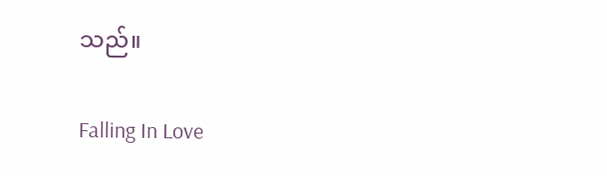သည်။

Falling In Love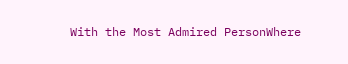With the Most Admired PersonWhere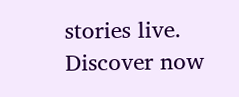stories live. Discover now